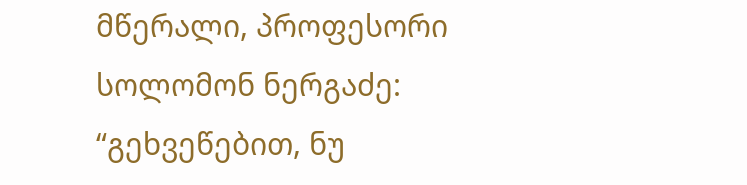მწერალი, პროფესორი სოლომონ ნერგაძე: “გეხვეწებით, ნუ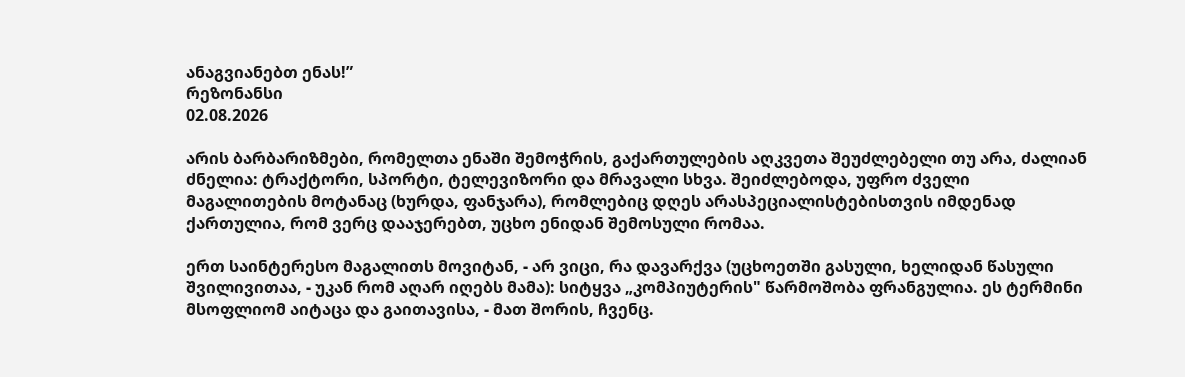ანაგვიანებთ ენას!”
რეზონანსი
02.08.2026

არის ბარბარიზმები, რომელთა ენაში შემოჭრის, გაქართულების აღკვეთა შეუძლებელი თუ არა, ძალიან ძნელია: ტრაქტორი, სპორტი, ტელევიზორი და მრავალი სხვა. შეიძლებოდა, უფრო ძველი მაგალითების მოტანაც (ხურდა, ფანჯარა), რომლებიც დღეს არასპეციალისტებისთვის იმდენად ქართულია, რომ ვერც დააჯერებთ, უცხო ენიდან შემოსული რომაა.

ერთ საინტერესო მაგალითს მოვიტან, - არ ვიცი, რა დავარქვა (უცხოეთში გასული, ხელიდან წასული შვილივითაა, - უკან რომ აღარ იღებს მამა): სიტყვა „კომპიუტერის" წარმოშობა ფრანგულია. ეს ტერმინი მსოფლიომ აიტაცა და გაითავისა, - მათ შორის, ჩვენც.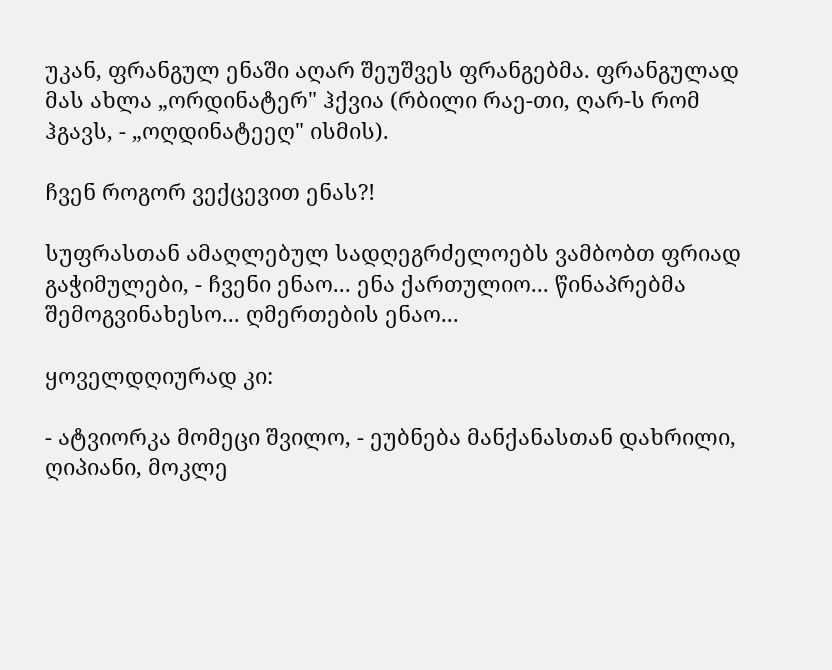უკან, ფრანგულ ენაში აღარ შეუშვეს ფრანგებმა. ფრანგულად მას ახლა „ორდინატერ" ჰქვია (რბილი რაე-თი, ღარ-ს რომ ჰგავს, - „ოღდინატეეღ" ისმის).

ჩვენ როგორ ვექცევით ენას?!

სუფრასთან ამაღლებულ სადღეგრძელოებს ვამბობთ ფრიად გაჭიმულები, - ჩვენი ენაო... ენა ქართულიო... წინაპრებმა შემოგვინახესო... ღმერთების ენაო...

ყოველდღიურად კი:

- ატვიორკა მომეცი შვილო, - ეუბნება მანქანასთან დახრილი, ღიპიანი, მოკლე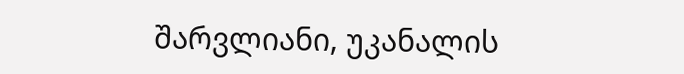შარვლიანი, უკანალის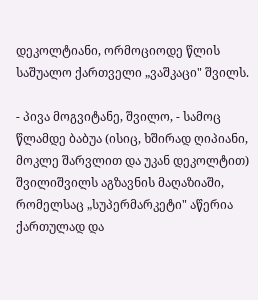დეკოლტიანი, ორმოციოდე წლის საშუალო ქართველი „ვაშკაცი" შვილს.

- პივა მოგვიტანე, შვილო, - სამოც წლამდე ბაბუა (ისიც, ხშირად ღიპიანი, მოკლე შარვლით და უკან დეკოლტით) შვილიშვილს აგზავნის მაღაზიაში, რომელსაც „სუპერმარკეტი" აწერია ქართულად და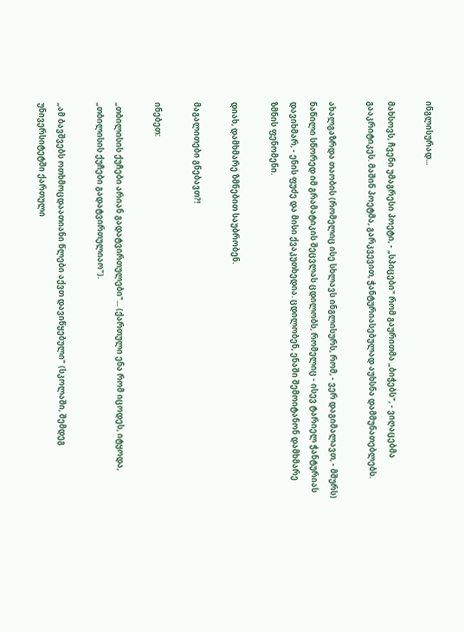ინგლისურად...

მახსოვს, ჩვენი უმაგრესი პოეტი, - „სპიცები" რომ გაურითმა „ბიჭებს", - ვიღაცებმა გააკრიტიკეს. მაშინ პოეტმა, გარკვევით, ჭანტურიასებულად აუხსნა დამმუნათებლებს.

ახალგაზრდა თაობის (რომელიც ისე სხლავს ინგლისურს, რომ, - ვერ დაგიმალავთ, - მშურს) ნაწილი სწორედ იმ გრამატიკის შეცვლას ცდილობს, რომელიც - ისევ ტარიელ ჭანტურიას დავიხმარ, - ენის ფუძე და მისი ქვაკუთხედია. ცდილობენ, ენაში შემოიტანონ დამხმარე ზმნის ფენომენი.

დიახ, დამხმარე ზმნებით საუბრობენ.

მაგალითები გნებავთ?!

ინებეთ:

„თბილისის ქუჩები არიან გადატვირთულები"... (ქართული ენა რომ იცოდეს, იტყოდა, „თბილისის ქუჩები გადატვირთულიაო").

„ამ ბავშვებს ოთხმოცდაათიანი წლები აქვთ დავიწყებული" (სკოლაში, შემდეგ უნივერსიტეტში ქართული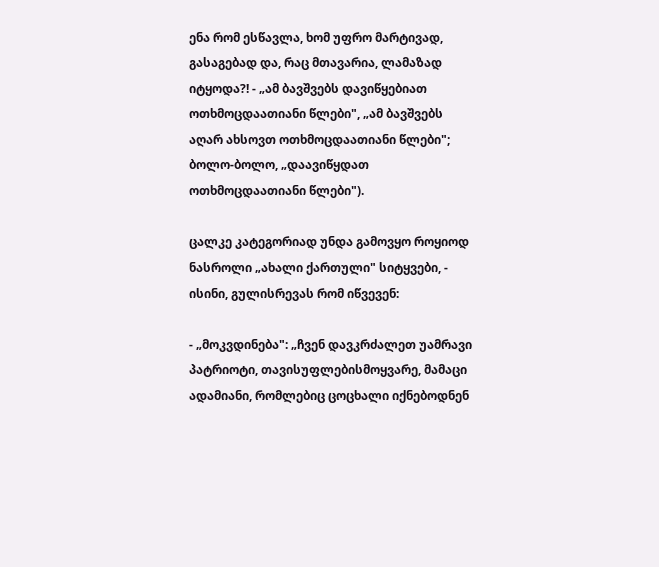ენა რომ ესწავლა, ხომ უფრო მარტივად, გასაგებად და, რაც მთავარია, ლამაზად იტყოდა?! - „ამ ბავშვებს დავიწყებიათ ოთხმოცდაათიანი წლები", „ამ ბავშვებს აღარ ახსოვთ ოთხმოცდაათიანი წლები"; ბოლო-ბოლო, „დაავიწყდათ ოთხმოცდაათიანი წლები").

ცალკე კატეგორიად უნდა გამოვყო როყიოდ ნასროლი „ახალი ქართული" სიტყვები, - ისინი, გულისრევას რომ იწვევენ:

- „მოკვდინება": „ჩვენ დავკრძალეთ უამრავი პატრიოტი, თავისუფლებისმოყვარე, მამაცი ადამიანი, რომლებიც ცოცხალი იქნებოდნენ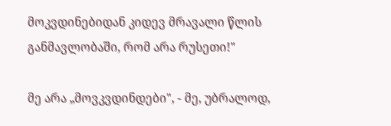მოკვდინებიდან კიდევ მრავალი წლის განმავლობაში, რომ არა რუსეთი!"

მე არა „მოვკვდინდები", - მე, უბრალოდ,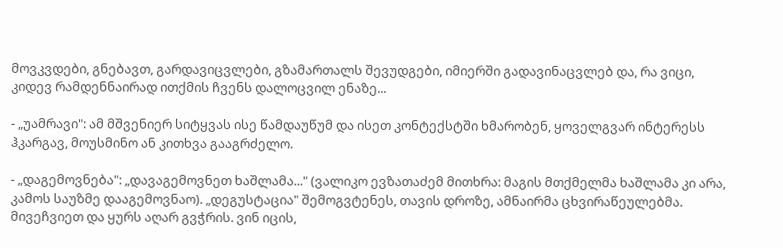მოვკვდები, გნებავთ, გარდავიცვლები, გზამართალს შევუდგები, იმიერში გადავინაცვლებ და, რა ვიცი, კიდევ რამდენნაირად ითქმის ჩვენს დალოცვილ ენაზე...

- „უამრავი": ამ მშვენიერ სიტყვას ისე წამდაუწუმ და ისეთ კონტექსტში ხმარობენ, ყოველგვარ ინტერესს ჰკარგავ, მოუსმინო ან კითხვა გააგრძელო.

- „დაგემოვნება": „დავაგემოვნეთ ხაშლამა..." (ვალიკო ევზათაძემ მითხრა: მაგის მთქმელმა ხაშლამა კი არა, კამოს საუზმე დააგემოვნაო). „დეგუსტაცია" შემოგვტენეს, თავის დროზე, ამნაირმა ცხვირაწეულებმა. მივეჩვიეთ და ყურს აღარ გვჭრის. ვინ იცის,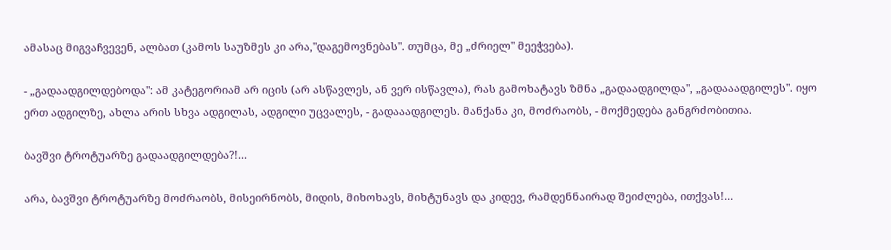ამასაც მიგვაჩვევენ, ალბათ (კამოს საუზმეს კი არა,"დაგემოვნებას". თუმცა, მე „ძრიელ" მეეჭვება).

- „გადაადგილდებოდა": ამ კატეგორიამ არ იცის (არ ასწავლეს, ან ვერ ისწავლა), რას გამოხატავს ზმნა „გადაადგილდა", „გადააადგილეს". იყო ერთ ადგილზე, ახლა არის სხვა ადგილას, ადგილი უცვალეს, - გადააადგილეს. მანქანა კი, მოძრაობს, - მოქმედება განგრძობითია.

ბავშვი ტროტუარზე გადაადგილდება?!...

არა, ბავშვი ტროტუარზე მოძრაობს, მისეირნობს, მიდის, მიხოხავს, მიხტუნავს და კიდევ, რამდენნაირად შეიძლება, ითქვას!...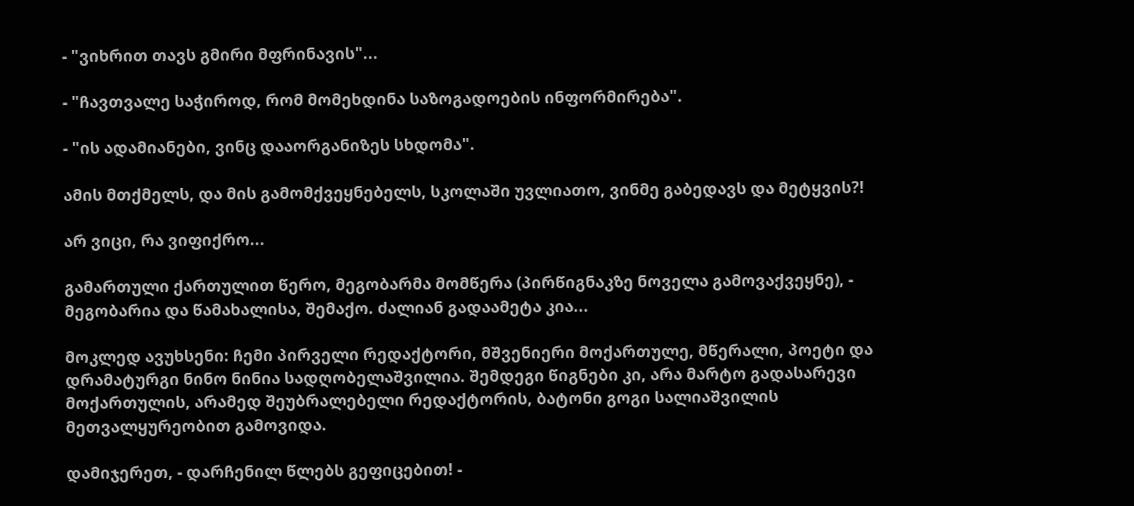- "ვიხრით თავს გმირი მფრინავის"...

- "ჩავთვალე საჭიროდ, რომ მომეხდინა საზოგადოების ინფორმირება".

- "ის ადამიანები, ვინც დააორგანიზეს სხდომა".

ამის მთქმელს, და მის გამომქვეყნებელს, სკოლაში უვლიათო, ვინმე გაბედავს და მეტყვის?!

არ ვიცი, რა ვიფიქრო...

გამართული ქართულით წერო, მეგობარმა მომწერა (პირწიგნაკზე ნოველა გამოვაქვეყნე), - მეგობარია და წამახალისა, შემაქო. ძალიან გადაამეტა კია...

მოკლედ ავუხსენი: ჩემი პირველი რედაქტორი, მშვენიერი მოქართულე, მწერალი, პოეტი და დრამატურგი ნინო ნინია სადღობელაშვილია. შემდეგი წიგნები კი, არა მარტო გადასარევი მოქართულის, არამედ შეუბრალებელი რედაქტორის, ბატონი გოგი სალიაშვილის მეთვალყურეობით გამოვიდა.

დამიჯერეთ, - დარჩენილ წლებს გეფიცებით! -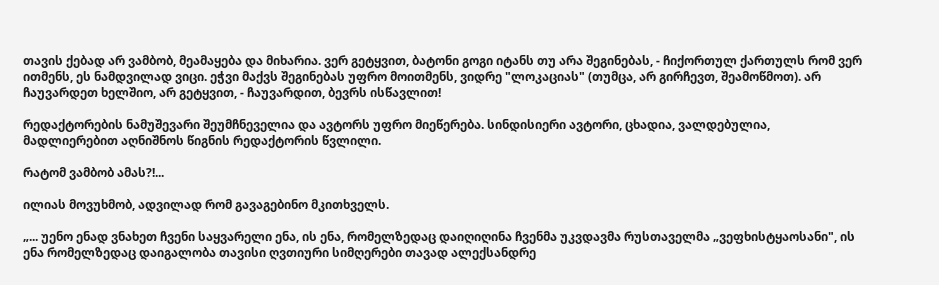თავის ქებად არ ვამბობ, მეამაყება და მიხარია. ვერ გეტყვით, ბატონი გოგი იტანს თუ არა შეგინებას, - ჩიქორთულ ქართულს რომ ვერ ითმენს, ეს ნამდვილად ვიცი. ეჭვი მაქვს შეგინებას უფრო მოითმენს, ვიდრე "ლოკაციას" (თუმცა, არ გირჩევთ, შეამოწმოთ). არ ჩაუვარდეთ ხელშიო, არ გეტყვით, - ჩაუვარდით, ბევრს ისწავლით!

რედაქტორების ნამუშევარი შეუმჩნეველია და ავტორს უფრო მიეწერება. სინდისიერი ავტორი, ცხადია, ვალდებულია, მადლიერებით აღნიშნოს წიგნის რედაქტორის წვლილი.

რატომ ვამბობ ამას?!...

ილიას მოვუხმობ, ადვილად რომ გავაგებინო მკითხველს.

„... უენო ენად ვნახეთ ჩვენი საყვარელი ენა, ის ენა, რომელზედაც დაიღიღინა ჩვენმა უკვდავმა რუსთაველმა „ვეფხისტყაოსანი", ის ენა რომელზედაც დაიგალობა თავისი ღვთიური სიმღერები თავად ალექსანდრე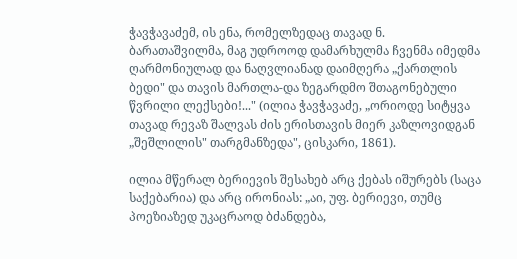ჭავჭავაძემ, ის ენა, რომელზედაც თავად ნ. ბარათაშვილმა, მაგ უდროოდ დამარხულმა ჩვენმა იმედმა ღარმონიულად და ნაღვლიანად დაიმღერა „ქართლის ბედი" და თავის მართლა-და ზეგარდმო შთაგონებული წვრილი ლექსები!..." (ილია ჭავჭავაძე, „ორიოდე სიტყვა თავად რევაზ შალვას ძის ერისთავის მიერ კაზლოვიდგან „შეშლილის" თარგმანზედა", ცისკარი, 1861).

ილია მწერალ ბერიევის შესახებ არც ქებას იშურებს (საცა საქებარია) და არც ირონიას: „აი, უფ. ბერიევი, თუმც პოეზიაზედ უკაცრაოდ ბძანდება,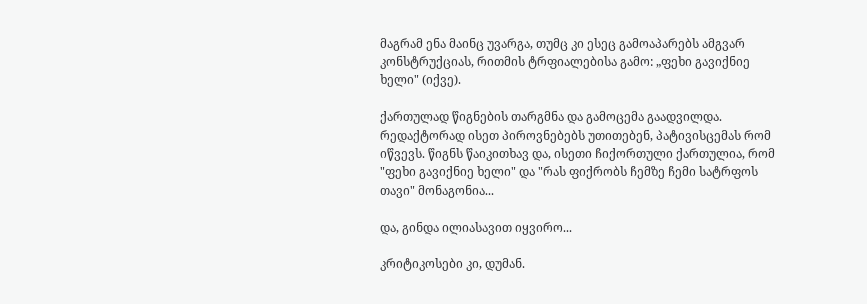მაგრამ ენა მაინც უვარგა, თუმც კი ესეც გამოაპარებს ამგვარ კონსტრუქციას, რითმის ტრფიალებისა გამო: „ფეხი გავიქნიე ხელი" (იქვე).

ქართულად წიგნების თარგმნა და გამოცემა გაადვილდა. რედაქტორად ისეთ პიროვნებებს უთითებენ, პატივისცემას რომ იწვევს. წიგნს წაიკითხავ და, ისეთი ჩიქორთული ქართულია, რომ "ფეხი გავიქნიე ხელი" და "რას ფიქრობს ჩემზე ჩემი სატრფოს თავი" მონაგონია...

და, გინდა ილიასავით იყვირო...

კრიტიკოსები კი, დუმან.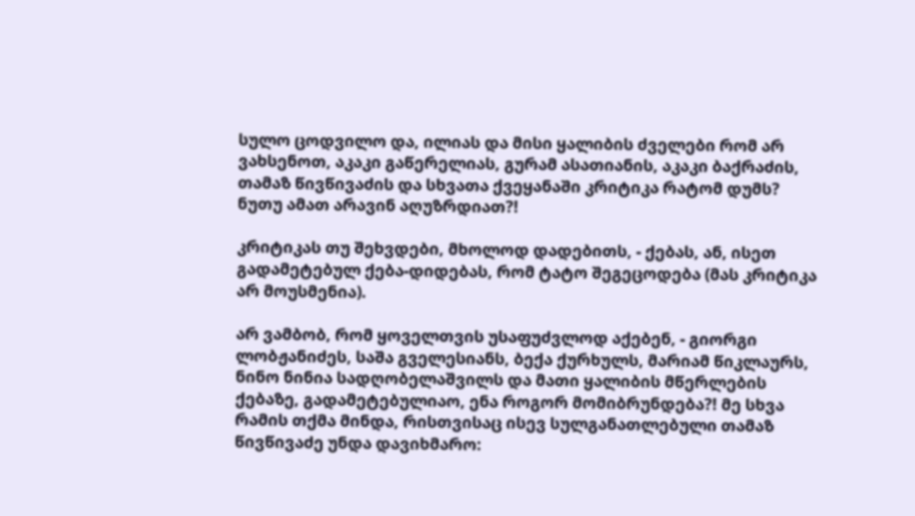სულო ცოდვილო და, ილიას და მისი ყალიბის ძველები რომ არ ვახსენოთ, აკაკი გაწერელიას, გურამ ასათიანის, აკაკი ბაქრაძის, თამაზ წივწივაძის და სხვათა ქვეყანაში კრიტიკა რატომ დუმს? ნუთუ ამათ არავინ აღუზრდიათ?!

კრიტიკას თუ შეხვდები, მხოლოდ დადებითს, - ქებას, ან, ისეთ გადამეტებულ ქება-დიდებას, რომ ტატო შეგეცოდება (მას კრიტიკა არ მოუსმენია).

არ ვამბობ, რომ ყოველთვის უსაფუძვლოდ აქებენ, - გიორგი ლობჟანიძეს, საშა გველესიანს, ბექა ქურხულს, მარიამ წიკლაურს, ნინო ნინია სადღობელაშვილს და მათი ყალიბის მწერლების ქებაზე, გადამეტებულიაო, ენა როგორ მომიბრუნდება?! მე სხვა რამის თქმა მინდა, რისთვისაც ისევ სულგანათლებული თამაზ წივწივაძე უნდა დავიხმარო: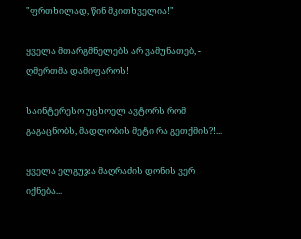"ფრთხილად, წინ მკითხველია!"

ყველა მთარგმნელებს არ ვამუნათებ, - ღმერთმა დამიფაროს!

საინტერესო უცხოელ ავტორს რომ გაგაცნობს, მადლობის მეტი რა გეთქმის?!...

ყველა ელგუჯა მაღრაძის დონის ვერ იქნება...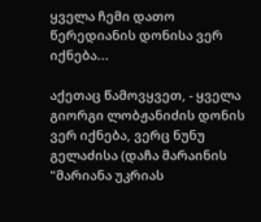ყველა ჩემი დათო წერედიანის დონისა ვერ იქნება...

აქეთაც წამოვყვეთ, - ყველა გიორგი ლობჟანიძის დონის ვერ იქნება, ვერც ნუნუ გელაძისა (დაჩა მარაინის "მარიანა უკრიას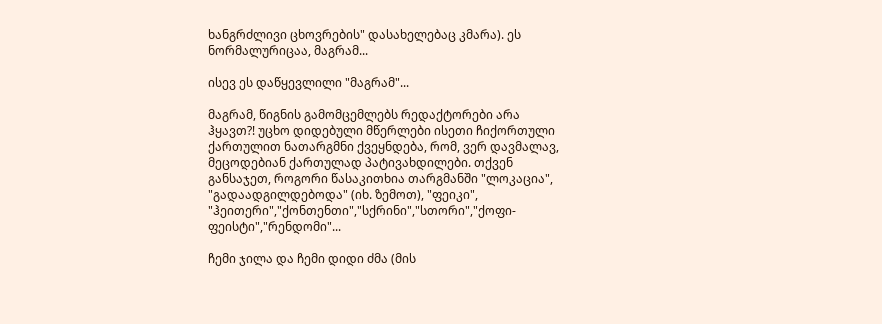ხანგრძლივი ცხოვრების" დასახელებაც კმარა). ეს ნორმალურიცაა, მაგრამ...

ისევ ეს დაწყევლილი "მაგრამ"...

მაგრამ, წიგნის გამომცემლებს რედაქტორები არა ჰყავთ?! უცხო დიდებული მწერლები ისეთი ჩიქორთული ქართულით ნათარგმნი ქვეყნდება, რომ, ვერ დავმალავ, მეცოდებიან ქართულად პატივახდილები. თქვენ განსაჯეთ, როგორი წასაკითხია თარგმანში "ლოკაცია", "გადაადგილდებოდა" (იხ. ზემოთ), "ფეიკი", "ჰეითერი","ქონთენთი","სქრინი","სთორი","ქოფი-ფეისტი","რენდომი"...

ჩემი ჯილა და ჩემი დიდი ძმა (მის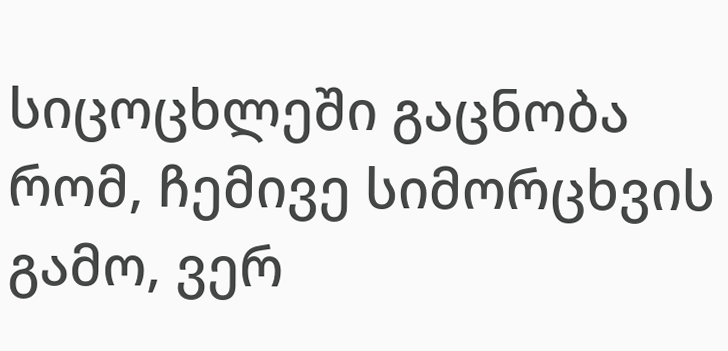სიცოცხლეში გაცნობა რომ, ჩემივე სიმორცხვის გამო, ვერ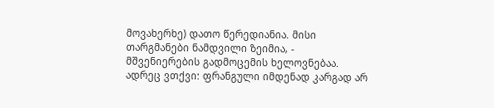მოვახერხე) დათო წერედიანია. მისი თარგმანები ნამდვილი ზეიმია, - მშვენიერების გადმოცემის ხელოვნებაა. ადრეც ვთქვი: ფრანგული იმდენად კარგად არ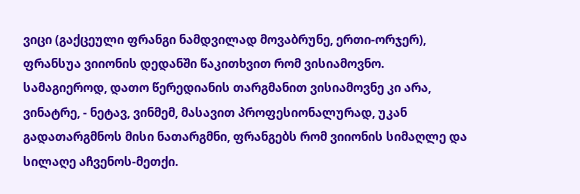ვიცი (გაქცეული ფრანგი ნამდვილად მოვაბრუნე, ერთი-ორჯერ), ფრანსუა ვიიონის დედანში წაკითხვით რომ ვისიამოვნო. სამაგიეროდ, დათო წერედიანის თარგმანით ვისიამოვნე კი არა, ვინატრე, - ნეტავ, ვინმემ, მასავით პროფესიონალურად, უკან გადათარგმნოს მისი ნათარგმნი, ფრანგებს რომ ვიიონის სიმაღლე და სილაღე აჩვენოს-მეთქი.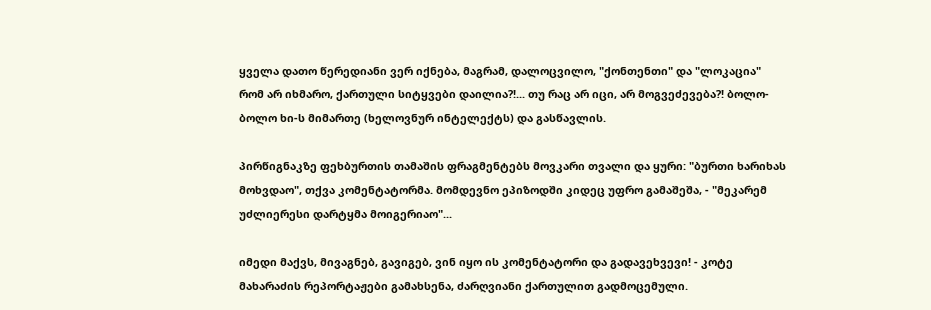ყველა დათო წერედიანი ვერ იქნება, მაგრამ, დალოცვილო, "ქონთენთი" და "ლოკაცია" რომ არ იხმარო, ქართული სიტყვები დაილია?!... თუ რაც არ იცი, არ მოგვეძევება?! ბოლო-ბოლო ხი-ს მიმართე (ხელოვნურ ინტელექტს) და გასწავლის.

პირწიგნაკზე ფეხბურთის თამაშის ფრაგმენტებს მოვკარი თვალი და ყური: "ბურთი ხარიხას მოხვდაო", თქვა კომენტატორმა. მომდევნო ეპიზოდში კიდეც უფრო გამაშეშა, - "მეკარემ უძლიერესი დარტყმა მოიგერიაო"...

იმედი მაქვს, მივაგნებ, გავიგებ, ვინ იყო ის კომენტატორი და გადავეხვევი! - კოტე მახარაძის რეპორტაჟები გამახსენა, ძარღვიანი ქართულით გადმოცემული.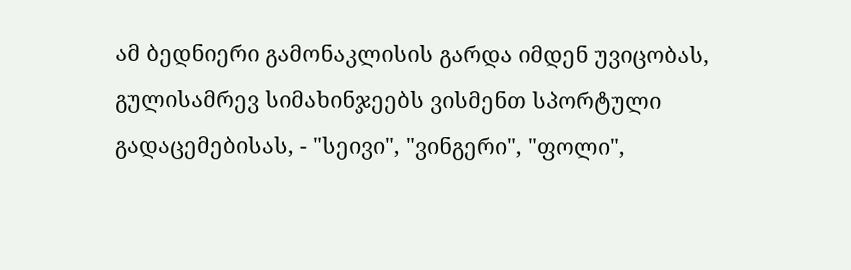ამ ბედნიერი გამონაკლისის გარდა იმდენ უვიცობას, გულისამრევ სიმახინჯეებს ვისმენთ სპორტული გადაცემებისას, - "სეივი", "ვინგერი", "ფოლი",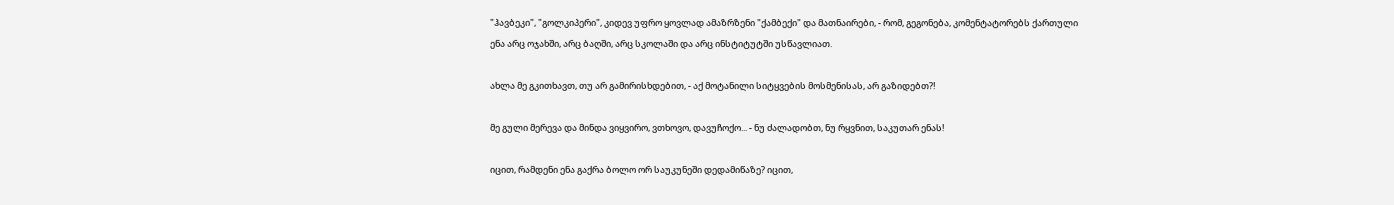"ჰავბეკი", "გოლკიპერი", კიდევ უფრო ყოვლად ამაზრზენი "ქამბექი" და მათნაირები, - რომ, გეგონება, კომენტატორებს ქართული ენა არც ოჯახში, არც ბაღში, არც სკოლაში და არც ინსტიტუტში უსწავლიათ.

ახლა მე გკითხავთ, თუ არ გამირისხდებით, - აქ მოტანილი სიტყვების მოსმენისას, არ გაზიდებთ?!

მე გული მერევა და მინდა ვიყვირო, ვთხოვო, დავუჩოქო... - ნუ ძალადობთ, ნუ რყვნით, საკუთარ ენას!

იცით, რამდენი ენა გაქრა ბოლო ორ საუკუნეში დედამიწაზე? იცით,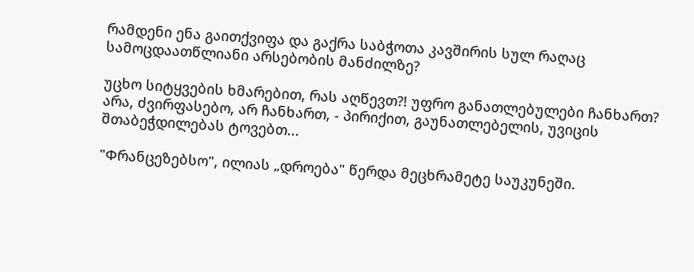რამდენი ენა გაითქვიფა და გაქრა საბჭოთა კავშირის სულ რაღაც სამოცდაათწლიანი არსებობის მანძილზე?

უცხო სიტყვების ხმარებით, რას აღწევთ?! უფრო განათლებულები ჩანხართ? არა, ძვირფასებო, არ ჩანხართ, - პირიქით, გაუნათლებელის, უვიცის შთაბეჭდილებას ტოვებთ...

"Фრანცეზებსო", ილიას „დროება" წერდა მეცხრამეტე საუკუნეში.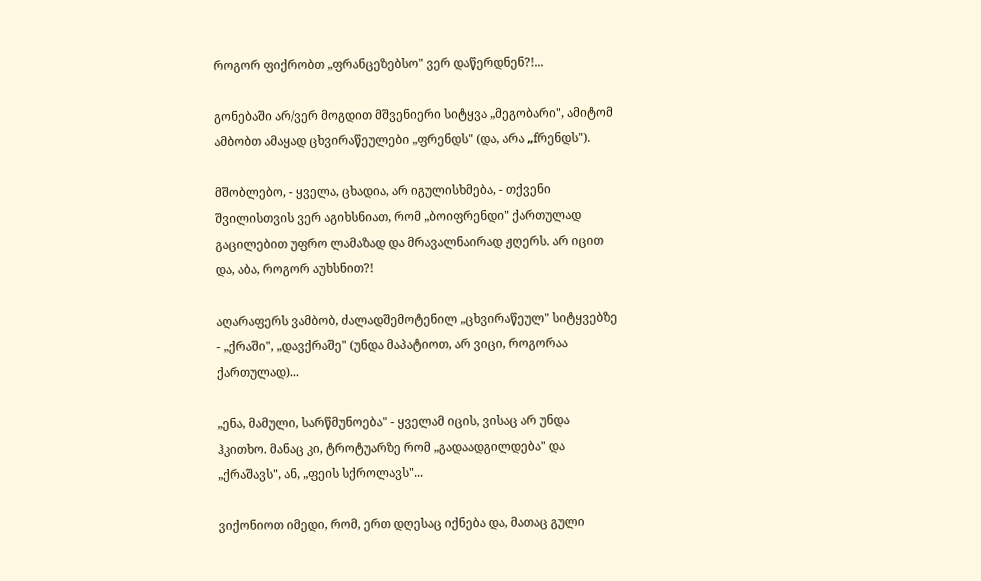როგორ ფიქრობთ „ფრანცეზებსო" ვერ დაწერდნენ?!...

გონებაში არ/ვერ მოგდით მშვენიერი სიტყვა „მეგობარი", ამიტომ ამბობთ ამაყად ცხვირაწეულები „ფრენდს" (და, არა „fრენდს").

მშობლებო, - ყველა, ცხადია, არ იგულისხმება, - თქვენი შვილისთვის ვერ აგიხსნიათ, რომ „ბოიფრენდი" ქართულად გაცილებით უფრო ლამაზად და მრავალნაირად ჟღერს. არ იცით და, აბა, როგორ აუხსნით?!

აღარაფერს ვამბობ, ძალადშემოტენილ „ცხვირაწეულ" სიტყვებზე - „ქრაში", „დავქრაშე" (უნდა მაპატიოთ, არ ვიცი, როგორაა ქართულად)...

„ენა, მამული, სარწმუნოება" - ყველამ იცის, ვისაც არ უნდა ჰკითხო. მანაც კი, ტროტუარზე რომ „გადაადგილდება" და „ქრაშავს", ან, „ფეის სქროლავს"...

ვიქონიოთ იმედი, რომ, ერთ დღესაც იქნება და, მათაც გული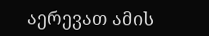აერევათ ამის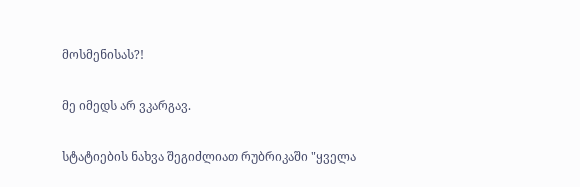მოსმენისას?!

მე იმედს არ ვკარგავ.

სტატიების ნახვა შეგიძლიათ რუბრიკაში "ყველა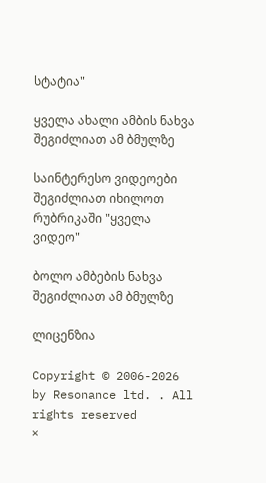სტატია"

ყველა ახალი ამბის ნახვა შეგიძლიათ ამ ბმულზე

საინტერესო ვიდეოები შეგიძლიათ იხილოთ რუბრიკაში "ყველა ვიდეო"

ბოლო ამბების ნახვა შეგიძლიათ ამ ბმულზე

ლიცენზია

Copyright © 2006-2026 by Resonance ltd. . All rights reserved
×